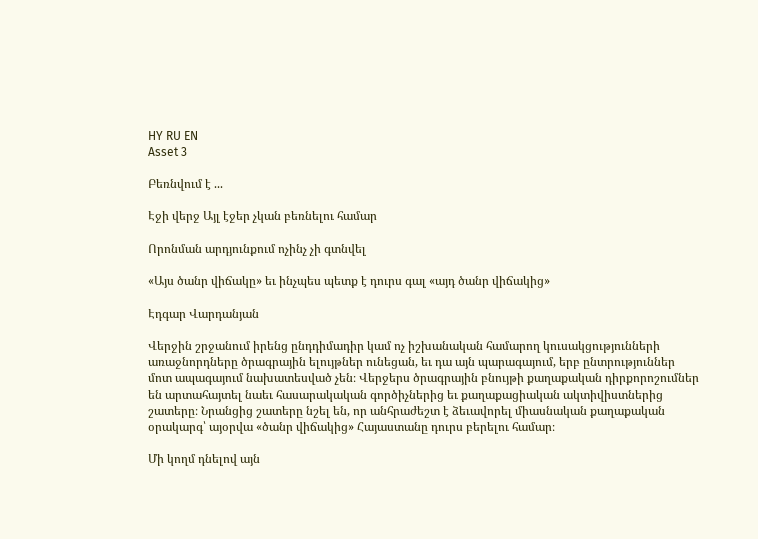HY RU EN
Asset 3

Բեռնվում է ...

Էջի վերջ Այլ էջեր չկան բեռնելու համար

Որոնման արդյունքում ոչինչ չի գտնվել

«Այս ծանր վիճակը» եւ ինչպես պետք է դուրս գալ «այդ ծանր վիճակից»

Էդգար Վարդանյան

Վերջին շրջանում իրենց ընդդիմադիր կամ ոչ իշխանական համարող կուսակցությունների առաջնորդները ծրագրային ելույթներ ունեցան, եւ դա այն պարագայում, երբ ընտրություններ մոտ ապագայում նախատեսված չեն։ Վերջերս ծրագրային բնույթի քաղաքական դիրքորոշումներ են արտահայտել նաեւ հասարակական գործիչներից եւ քաղաքացիական ակտիվիստներից շատերը։ Նրանցից շատերը նշել են, որ անհրաժեշտ է ձեւավորել միասնական քաղաքական օրակարգ՝ այօրվա «ծանր վիճակից» Հայաստանը դուրս բերելու համար։

Մի կողմ դնելով այն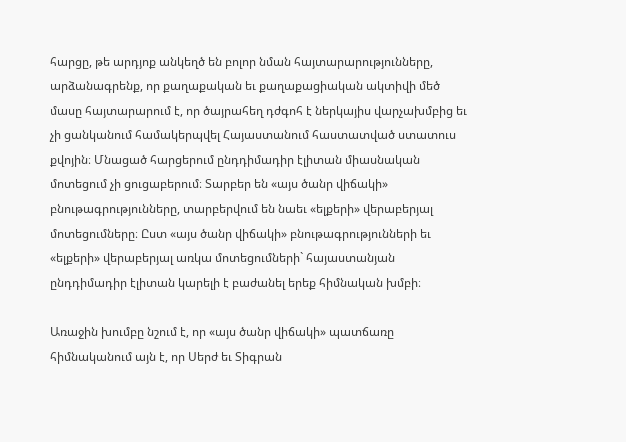հարցը, թե արդյոք անկեղծ են բոլոր նման հայտարարությունները, արձանագրենք, որ քաղաքական եւ քաղաքացիական ակտիվի մեծ մասը հայտարարում է, որ ծայրահեղ դժգոհ է ներկայիս վարչախմբից եւ չի ցանկանում համակերպվել Հայաստանում հաստատված ստատուս քվոյին։ Մնացած հարցերում ընդդիմադիր էլիտան միասնական մոտեցում չի ցուցաբերում։ Տարբեր են «այս ծանր վիճակի» բնութագրությունները, տարբերվում են նաեւ «ելքերի» վերաբերյալ մոտեցումները։ Ըստ «այս ծանր վիճակի» բնութագրությունների եւ «ելքերի» վերաբերյալ առկա մոտեցումների` հայաստանյան ընդդիմադիր էլիտան կարելի է բաժանել երեք հիմնական խմբի։

Առաջին խումբը նշում է, որ «այս ծանր վիճակի» պատճառը հիմնականում այն է, որ Սերժ եւ Տիգրան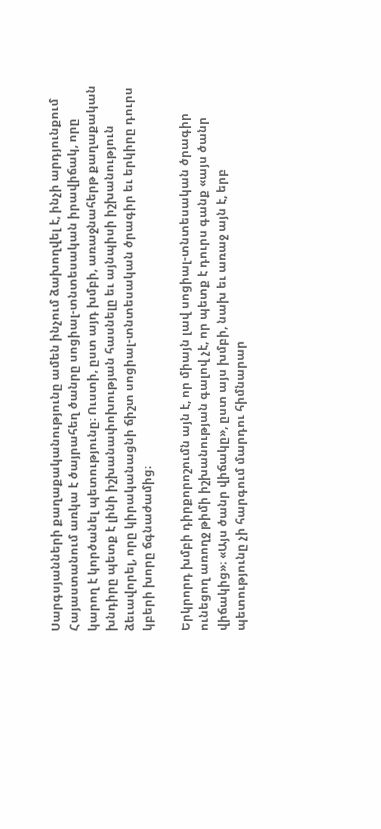Սարգսյանների քաղաքականությունը ամեն ինչում ձախողվել է, ինչի արդյունքում Հայաստանում առկա է ծայրահեղ ծանրը սոցիալ-տնտեսական իրավիճակ, որը կարող է կործանել պետությունը։ Ուստի, ըստ այդ խմբի, առաջնահերթ քաղաքական խնդիրը պետք է լինի իշխանափոխության հասնելը եւ այնպիսի իշխանություն ձեւավորել, որը կիրականացնի ճիշտ սոցիալ-տնտեսական ծրագիր եւ երկիրը դուրս կբերի խորը ճգնաժամից։

Երկրորդ խմբի դիրքորոշումն այն է, որ միայն լավ սոցիալ-տնտեսական ծրագիր ունեցող առողջ թիմի իշխանության գալով չէ, որ պետք է դուրս գանք «այս ծանր վիճակից»։ «Այս ծանր վիճակը», ըստ այս խմբի, նախ եւ առաջ այն է, երբ պետությունը չի հարգում մարդու հիմնարար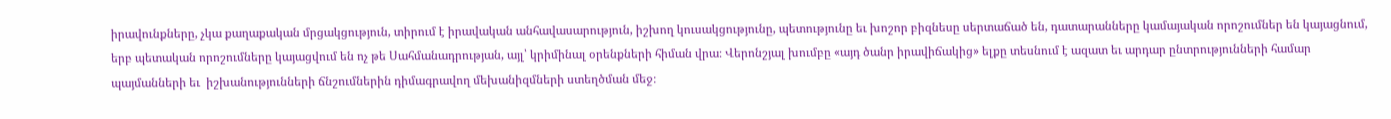իրավունքները, չկա քաղաքական մրցակցություն, տիրում է իրավական անհավասարություն, իշխող կուսակցությունը, պետությունը եւ խոշոր բիզնեսը սերտաճած են, դատարանները կամայական որոշումներ են կայացնում, երբ պետական որոշումները կայացվում են ոչ թե Սահմանադրության, այլ՝ կրիմինալ օրենքների հիման վրա։ Վերոնշյալ խումբը «այդ ծանր իրավիճակից» ելքը տեսնում է ազատ եւ արդար ընտրությունների համար պայմանների եւ  իշխանությունների ճնշումներին դիմագրավող մեխանիզմների ստեղծման մեջ։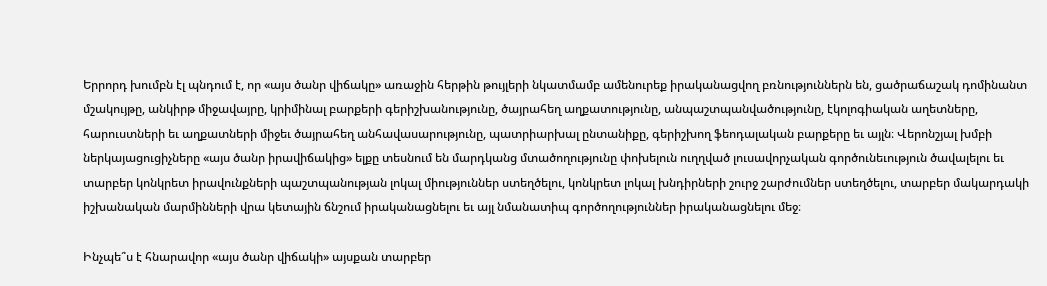Երրորդ խումբն էլ պնդում է, որ «այս ծանր վիճակը» առաջին հերթին թույլերի նկատմամբ ամենուրեք իրականացվող բռնություններն են, ցածրաճաշակ դոմինանտ մշակույթը, անկիրթ միջավայրը, կրիմինալ բարքերի գերիշխանությունը, ծայրահեղ աղքատությունը, անպաշտպանվածությունը, էկոլոգիական աղետները, հարուստների եւ աղքատների միջեւ ծայրահեղ անհավասարությունը, պատրիարխալ ընտանիքը, գերիշխող ֆեոդալական բարքերը եւ այլն։ Վերոնշյալ խմբի ներկայացուցիչները «այս ծանր իրավիճակից» ելքը տեսնում են մարդկանց մտածողությունը փոխելուն ուղղված լուսավորչական գործունեւություն ծավալելու եւ տարբեր կոնկրետ իրավունքների պաշտպանության լոկալ միություններ ստեղծելու, կոնկրետ լոկալ խնդիրների շուրջ շարժումներ ստեղծելու, տարբեր մակարդակի իշխանական մարմինների վրա կետային ճնշում իրականացնելու եւ այլ նմանատիպ գործողություններ իրականացնելու մեջ։

Ինչպե՞ս է հնարավոր «այս ծանր վիճակի» այսքան տարբեր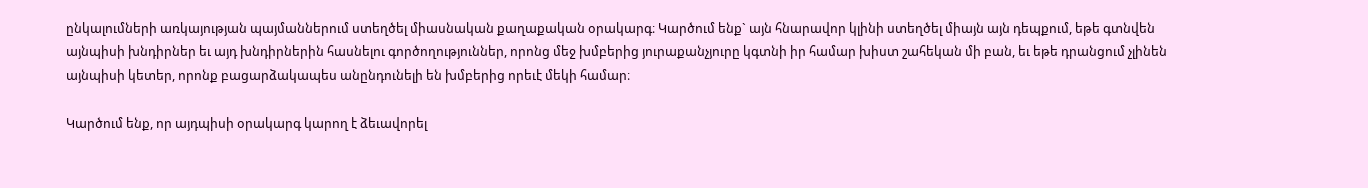ընկալումների առկայության պայմաններում ստեղծել միասնական քաղաքական օրակարգ։ Կարծում ենք` այն հնարավոր կլինի ստեղծել միայն այն դեպքում, եթե գտնվեն այնպիսի խնդիրներ եւ այդ խնդիրներին հասնելու գործողություններ, որոնց մեջ խմբերից յուրաքանչյուրը կգտնի իր համար խիստ շահեկան մի բան, եւ եթե դրանցում չլինեն այնպիսի կետեր, որոնք բացարձակապես անընդունելի են խմբերից որեւէ մեկի համար։

Կարծում ենք, որ այդպիսի օրակարգ կարող է ձեւավորել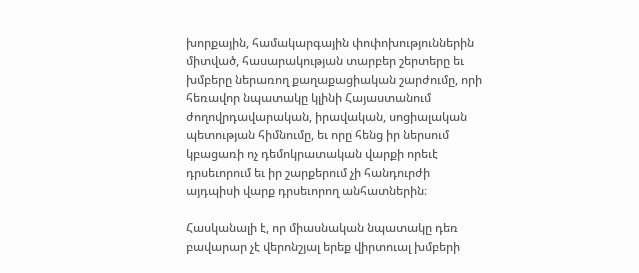խորքային, համակարգային փոփոխություններին միտված, հասարակության տարբեր շերտերը եւ խմբերը ներառող քաղաքացիական շարժումը, որի հեռավոր նպատակը կլինի Հայաստանում ժողովրդավարական, իրավական, սոցիալական պետության հիմնումը, եւ որը հենց իր ներսում կբացառի ոչ դեմոկրատական վարքի որեւէ դրսեւորում եւ իր շարքերում չի հանդուրժի այդպիսի վարք դրսեւորող անհատներին։

Հասկանալի է, որ միասնական նպատակը դեռ բավարար չէ վերոնշյալ երեք վիրտուալ խմբերի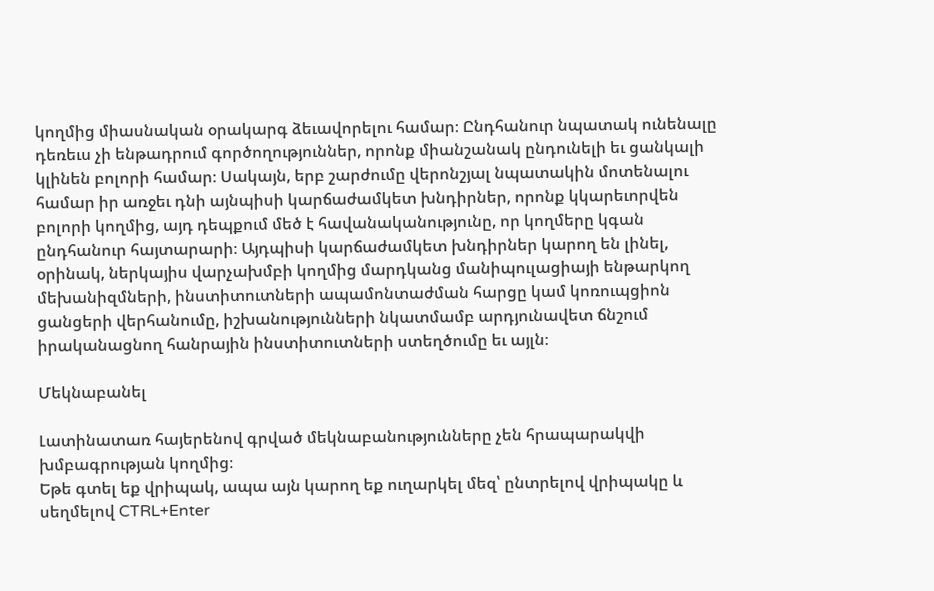կողմից միասնական օրակարգ ձեւավորելու համար։ Ընդհանուր նպատակ ունենալը դեռեւս չի ենթադրում գործողություններ, որոնք միանշանակ ընդունելի եւ ցանկալի կլինեն բոլորի համար։ Սակայն, երբ շարժումը վերոնշյալ նպատակին մոտենալու համար իր առջեւ դնի այնպիսի կարճաժամկետ խնդիրներ, որոնք կկարեւորվեն բոլորի կողմից, այդ դեպքում մեծ է հավանականությունը, որ կողմերը կգան ընդհանուր հայտարարի։ Այդպիսի կարճաժամկետ խնդիրներ կարող են լինել, օրինակ, ներկայիս վարչախմբի կողմից մարդկանց մանիպուլացիայի ենթարկող մեխանիզմների, ինստիտուտների ապամոնտաժման հարցը կամ կոռուպցիոն ցանցերի վերհանումը, իշխանությունների նկատմամբ արդյունավետ ճնշում իրականացնող հանրային ինստիտուտների ստեղծումը եւ այլն։

Մեկնաբանել

Լատինատառ հայերենով գրված մեկնաբանությունները չեն հրապարակվի խմբագրության կողմից։
Եթե գտել եք վրիպակ, ապա այն կարող եք ուղարկել մեզ՝ ընտրելով վրիպակը և սեղմելով CTRL+Enter